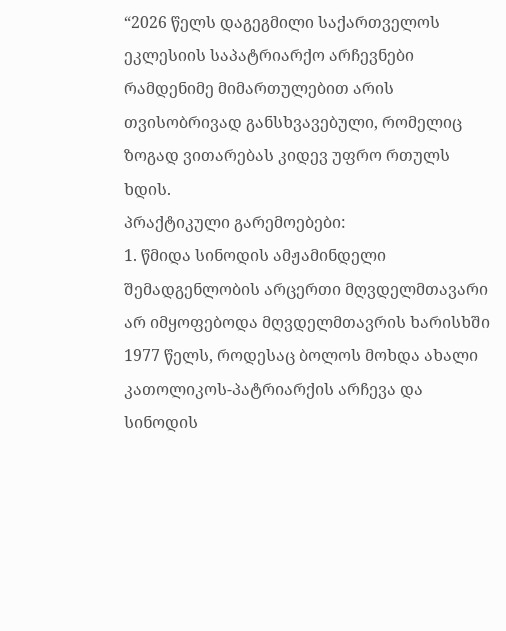“2026 წელს დაგეგმილი საქართველოს ეკლესიის საპატრიარქო არჩევნები რამდენიმე მიმართულებით არის თვისობრივად განსხვავებული, რომელიც ზოგად ვითარებას კიდევ უფრო რთულს ხდის.
პრაქტიკული გარემოებები:
1. წმიდა სინოდის ამჟამინდელი შემადგენლობის არცერთი მღვდელმთავარი არ იმყოფებოდა მღვდელმთავრის ხარისხში 1977 წელს, როდესაც ბოლოს მოხდა ახალი კათოლიკოს-პატრიარქის არჩევა და სინოდის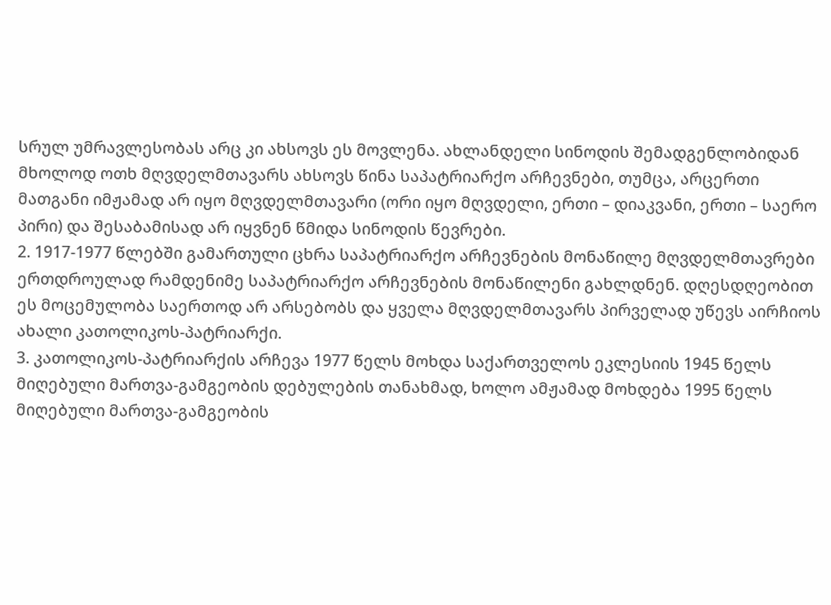სრულ უმრავლესობას არც კი ახსოვს ეს მოვლენა. ახლანდელი სინოდის შემადგენლობიდან მხოლოდ ოთხ მღვდელმთავარს ახსოვს წინა საპატრიარქო არჩევნები, თუმცა, არცერთი მათგანი იმჟამად არ იყო მღვდელმთავარი (ორი იყო მღვდელი, ერთი – დიაკვანი, ერთი – საერო პირი) და შესაბამისად არ იყვნენ წმიდა სინოდის წევრები.
2. 1917-1977 წლებში გამართული ცხრა საპატრიარქო არჩევნების მონაწილე მღვდელმთავრები ერთდროულად რამდენიმე საპატრიარქო არჩევნების მონაწილენი გახლდნენ. დღესდღეობით ეს მოცემულობა საერთოდ არ არსებობს და ყველა მღვდელმთავარს პირველად უწევს აირჩიოს ახალი კათოლიკოს-პატრიარქი.
3. კათოლიკოს-პატრიარქის არჩევა 1977 წელს მოხდა საქართველოს ეკლესიის 1945 წელს მიღებული მართვა-გამგეობის დებულების თანახმად, ხოლო ამჟამად მოხდება 1995 წელს მიღებული მართვა-გამგეობის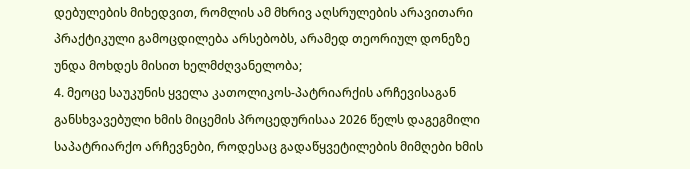დებულების მიხედვით, რომლის ამ მხრივ აღსრულების არავითარი პრაქტიკული გამოცდილება არსებობს, არამედ თეორიულ დონეზე უნდა მოხდეს მისით ხელმძღვანელობა;
4. მეოცე საუკუნის ყველა კათოლიკოს-პატრიარქის არჩევისაგან განსხვავებული ხმის მიცემის პროცედურისაა 2026 წელს დაგეგმილი საპატრიარქო არჩევნები, როდესაც გადაწყვეტილების მიმღები ხმის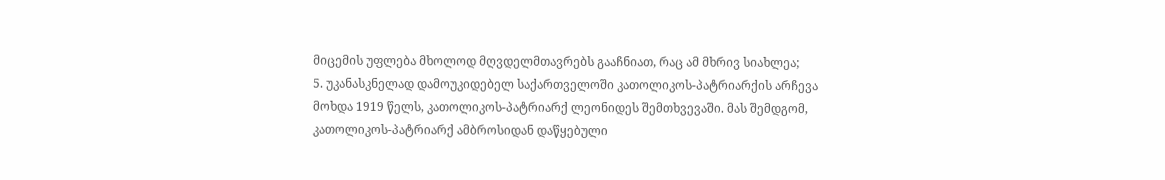მიცემის უფლება მხოლოდ მღვდელმთავრებს გააჩნიათ, რაც ამ მხრივ სიახლეა;
5. უკანასკნელად დამოუკიდებელ საქართველოში კათოლიკოს-პატრიარქის არჩევა მოხდა 1919 წელს, კათოლიკოს-პატრიარქ ლეონიდეს შემთხვევაში. მას შემდგომ, კათოლიკოს-პატრიარქ ამბროსიდან დაწყებული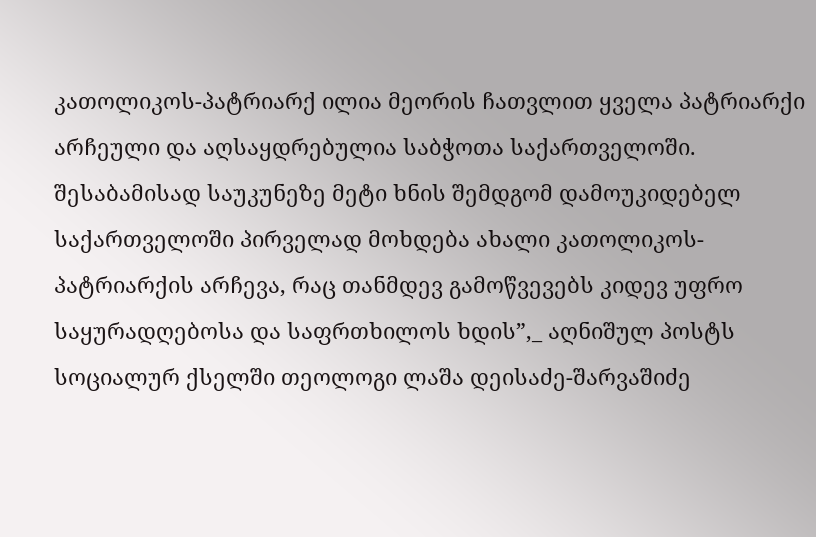კათოლიკოს-პატრიარქ ილია მეორის ჩათვლით ყველა პატრიარქი არჩეული და აღსაყდრებულია საბჭოთა საქართველოში. შესაბამისად საუკუნეზე მეტი ხნის შემდგომ დამოუკიდებელ საქართველოში პირველად მოხდება ახალი კათოლიკოს-პატრიარქის არჩევა, რაც თანმდევ გამოწვევებს კიდევ უფრო საყურადღებოსა და საფრთხილოს ხდის”,_ აღნიშულ პოსტს სოციალურ ქსელში თეოლოგი ლაშა დეისაძე-შარვაშიძე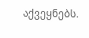აქვეყნებს.